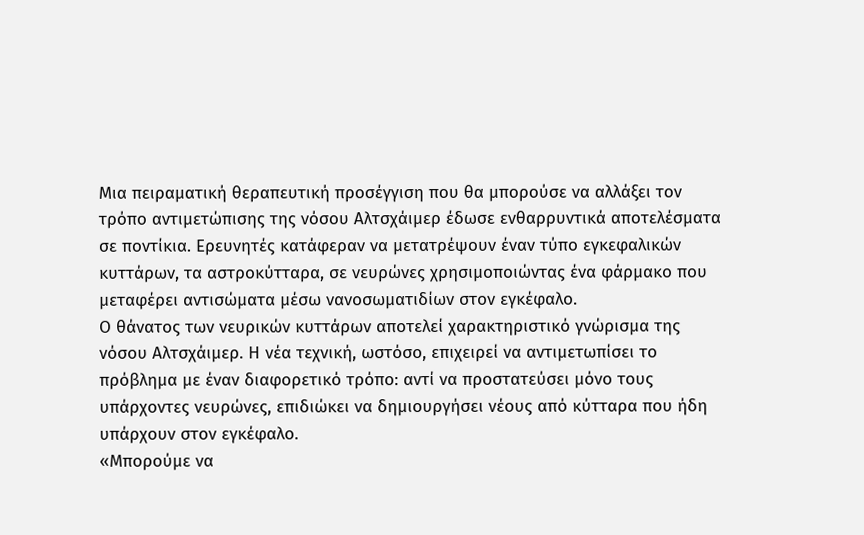Μια πειραματική θεραπευτική προσέγγιση που θα μπορούσε να αλλάξει τον τρόπο αντιμετώπισης της νόσου Αλτσχάιμερ έδωσε ενθαρρυντικά αποτελέσματα σε ποντίκια. Ερευνητές κατάφεραν να μετατρέψουν έναν τύπο εγκεφαλικών κυττάρων, τα αστροκύτταρα, σε νευρώνες χρησιμοποιώντας ένα φάρμακο που μεταφέρει αντισώματα μέσω νανοσωματιδίων στον εγκέφαλο.
Ο θάνατος των νευρικών κυττάρων αποτελεί χαρακτηριστικό γνώρισμα της νόσου Αλτσχάιμερ. Η νέα τεχνική, ωστόσο, επιχειρεί να αντιμετωπίσει το πρόβλημα με έναν διαφορετικό τρόπο: αντί να προστατεύσει μόνο τους υπάρχοντες νευρώνες, επιδιώκει να δημιουργήσει νέους από κύτταρα που ήδη υπάρχουν στον εγκέφαλο.
«Μπορούμε να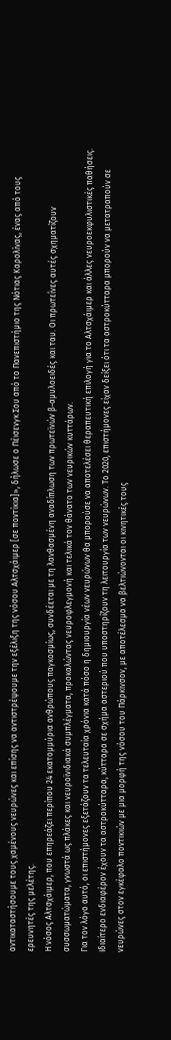αντικαταστήσουμε τους χαμένους νευρώνες και επίσης να αντιστρέψουμε την εξέλιξη της νόσου Αλτσχάιμερ [σε ποντίκια]», δήλωσε ο Πέισενγκ Σου από το Πανεπιστήμιο της Νότιας Καρολίνας, ένας από τους ερευνητές της μελέτης.
Η νόσος Αλτσχάιμερ, που επηρεάζει περίπου 24 εκατομμύρια ανθρώπους παγκοσμίως, συνδέεται με τη λανθασμένη αναδίπλωση των πρωτεϊνών β-αμυλοειδές και ταυ. Οι πρωτεΐνες αυτές σχηματίζουν συσσωματώματα, γνωστά ως πλάκες και νευροϊνιδιακά συμπλέγματα, προκαλώντας νευροφλεγμονή και τελικά τον θάνατο των νευρικών κυττάρων.
Για τον λόγο αυτό, οι επιστήμονες εξετάζουν τα τελευταία χρόνια κατά πόσο η δημιουργία νέων νευρώνων θα μπορούσε να αποτελέσει θεραπευτική επιλογή για το Αλτσχάιμερ και άλλες νευροεκφυλιστικές παθήσεις.
Ιδιαίτερο ενδιαφέρον έχουν τα αστροκύτταρα, κύτταρα σε σχήμα αστεριού που υποστηρίζουν τη λειτουργία των νευρώνων. Το 2020, επιστήμονες είχαν δείξει ότι τα αστροκύτταρα μπορούν να μετατραπούν σε νευρώνες στον εγκέφαλο ποντικιών με μια μορφή της νόσου του Πάρκινσον, με αποτέλεσμα να βελτιώνονται οι κινητικές τους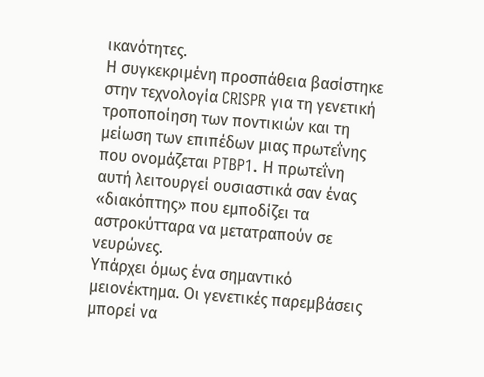ικανότητες.
Η συγκεκριμένη προσπάθεια βασίστηκε στην τεχνολογία CRISPR για τη γενετική τροποποίηση των ποντικιών και τη μείωση των επιπέδων μιας πρωτεΐνης που ονομάζεται PTBP1. Η πρωτεΐνη αυτή λειτουργεί ουσιαστικά σαν ένας «διακόπτης» που εμποδίζει τα αστροκύτταρα να μετατραπούν σε νευρώνες.
Υπάρχει όμως ένα σημαντικό μειονέκτημα. Οι γενετικές παρεμβάσεις μπορεί να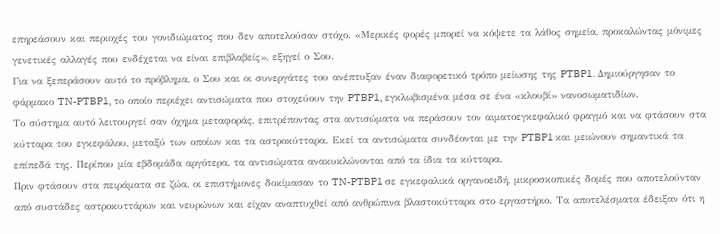επηρεάσουν και περιοχές του γονιδιώματος που δεν αποτελούσαν στόχο. «Μερικές φορές μπορεί να κόψετε τα λάθος σημεία, προκαλώντας μόνιμες γενετικές αλλαγές που ενδέχεται να είναι επιβλαβείς», εξηγεί ο Σου.
Για να ξεπεράσουν αυτό το πρόβλημα, ο Σου και οι συνεργάτες του ανέπτυξαν έναν διαφορετικό τρόπο μείωσης της PTBP1. Δημιούργησαν το φάρμακο TN-PTBP1, το οποίο περιέχει αντισώματα που στοχεύουν την PTBP1, εγκλωβισμένα μέσα σε ένα «κλουβί» νανοσωματιδίων.
Το σύστημα αυτό λειτουργεί σαν όχημα μεταφοράς, επιτρέποντας στα αντισώματα να περάσουν τον αιματοεγκεφαλικό φραγμό και να φτάσουν στα κύτταρα του εγκεφάλου, μεταξύ των οποίων και τα αστροκύτταρα. Εκεί τα αντισώματα συνδέονται με την PTBP1 και μειώνουν σημαντικά τα επίπεδά της. Περίπου μία εβδομάδα αργότερα, τα αντισώματα ανακυκλώνονται από τα ίδια τα κύτταρα.
Πριν φτάσουν στα πειράματα σε ζώα, οι επιστήμονες δοκίμασαν το TN-PTBP1 σε εγκεφαλικά οργανοειδή, μικροσκοπικές δομές που αποτελούνταν από συστάδες αστροκυττάρων και νευρώνων και είχαν αναπτυχθεί από ανθρώπινα βλαστοκύτταρα στο εργαστήριο. Τα αποτελέσματα έδειξαν ότι η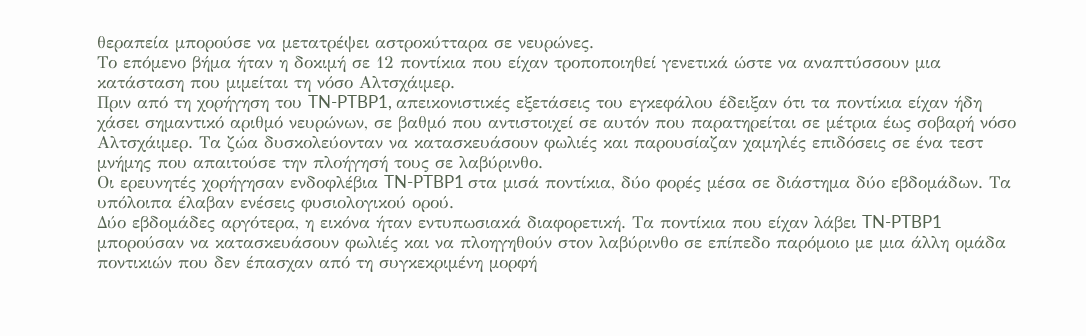θεραπεία μπορούσε να μετατρέψει αστροκύτταρα σε νευρώνες.
Το επόμενο βήμα ήταν η δοκιμή σε 12 ποντίκια που είχαν τροποποιηθεί γενετικά ώστε να αναπτύσσουν μια κατάσταση που μιμείται τη νόσο Αλτσχάιμερ.
Πριν από τη χορήγηση του TN-PTBP1, απεικονιστικές εξετάσεις του εγκεφάλου έδειξαν ότι τα ποντίκια είχαν ήδη χάσει σημαντικό αριθμό νευρώνων, σε βαθμό που αντιστοιχεί σε αυτόν που παρατηρείται σε μέτρια έως σοβαρή νόσο Αλτσχάιμερ. Τα ζώα δυσκολεύονταν να κατασκευάσουν φωλιές και παρουσίαζαν χαμηλές επιδόσεις σε ένα τεστ μνήμης που απαιτούσε την πλοήγησή τους σε λαβύρινθο.
Οι ερευνητές χορήγησαν ενδοφλέβια TN-PTBP1 στα μισά ποντίκια, δύο φορές μέσα σε διάστημα δύο εβδομάδων. Τα υπόλοιπα έλαβαν ενέσεις φυσιολογικού ορού.
Δύο εβδομάδες αργότερα, η εικόνα ήταν εντυπωσιακά διαφορετική. Τα ποντίκια που είχαν λάβει TN-PTBP1 μπορούσαν να κατασκευάσουν φωλιές και να πλοηγηθούν στον λαβύρινθο σε επίπεδο παρόμοιο με μια άλλη ομάδα ποντικιών που δεν έπασχαν από τη συγκεκριμένη μορφή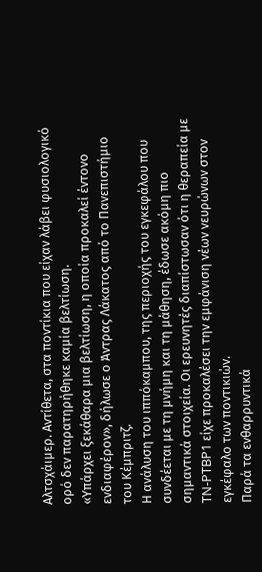Αλτσχάιμερ. Αντίθετα, στα ποντίκια που είχαν λάβει φυσιολογικό ορό δεν παρατηρήθηκε καμία βελτίωση.
«Υπάρχει ξεκάθαρα μια βελτίωση, η οποία προκαλεί έντονο ενδιαφέρον», δήλωσε ο Άντρας Λάκατος από το Πανεπιστήμιο του Κέμπριτζ.
Η ανάλυση του ιππόκαμπου, της περιοχής του εγκεφάλου που συνδέεται με τη μνήμη και τη μάθηση, έδωσε ακόμη πιο σημαντικά στοιχεία. Οι ερευνητές διαπίστωσαν ότι η θεραπεία με TN-PTBP1 είχε προκαλέσει την εμφάνιση νέων νευρώνων στον εγκέφαλο των ποντικιών.
Παρά τα ενθαρρυντικά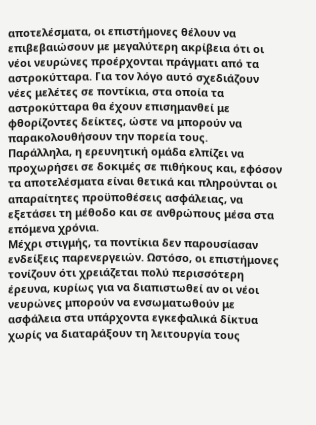αποτελέσματα, οι επιστήμονες θέλουν να επιβεβαιώσουν με μεγαλύτερη ακρίβεια ότι οι νέοι νευρώνες προέρχονται πράγματι από τα αστροκύτταρα. Για τον λόγο αυτό σχεδιάζουν νέες μελέτες σε ποντίκια, στα οποία τα αστροκύτταρα θα έχουν επισημανθεί με φθορίζοντες δείκτες, ώστε να μπορούν να παρακολουθήσουν την πορεία τους.
Παράλληλα, η ερευνητική ομάδα ελπίζει να προχωρήσει σε δοκιμές σε πιθήκους και, εφόσον τα αποτελέσματα είναι θετικά και πληρούνται οι απαραίτητες προϋποθέσεις ασφάλειας, να εξετάσει τη μέθοδο και σε ανθρώπους μέσα στα επόμενα χρόνια.
Μέχρι στιγμής, τα ποντίκια δεν παρουσίασαν ενδείξεις παρενεργειών. Ωστόσο, οι επιστήμονες τονίζουν ότι χρειάζεται πολύ περισσότερη έρευνα, κυρίως για να διαπιστωθεί αν οι νέοι νευρώνες μπορούν να ενσωματωθούν με ασφάλεια στα υπάρχοντα εγκεφαλικά δίκτυα χωρίς να διαταράξουν τη λειτουργία τους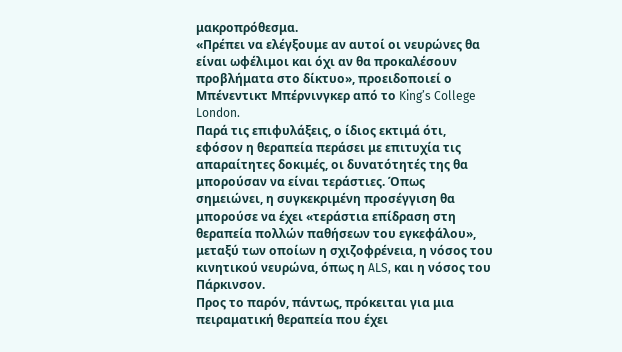μακροπρόθεσμα.
«Πρέπει να ελέγξουμε αν αυτοί οι νευρώνες θα είναι ωφέλιμοι και όχι αν θα προκαλέσουν προβλήματα στο δίκτυο», προειδοποιεί ο Μπένεντικτ Μπέρνινγκερ από το King’s College London.
Παρά τις επιφυλάξεις, ο ίδιος εκτιμά ότι, εφόσον η θεραπεία περάσει με επιτυχία τις απαραίτητες δοκιμές, οι δυνατότητές της θα μπορούσαν να είναι τεράστιες. Όπως σημειώνει, η συγκεκριμένη προσέγγιση θα μπορούσε να έχει «τεράστια επίδραση στη θεραπεία πολλών παθήσεων του εγκεφάλου», μεταξύ των οποίων η σχιζοφρένεια, η νόσος του κινητικού νευρώνα, όπως η ALS, και η νόσος του Πάρκινσον.
Προς το παρόν, πάντως, πρόκειται για μια πειραματική θεραπεία που έχει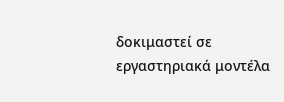δοκιμαστεί σε εργαστηριακά μοντέλα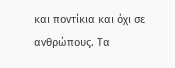και ποντίκια και όχι σε ανθρώπους. Τα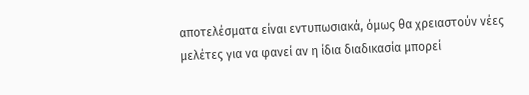αποτελέσματα είναι εντυπωσιακά, όμως θα χρειαστούν νέες μελέτες για να φανεί αν η ίδια διαδικασία μπορεί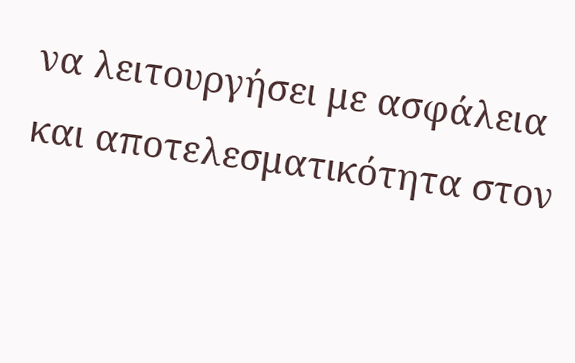να λειτουργήσει με ασφάλεια και αποτελεσματικότητα στον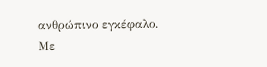ανθρώπινο εγκέφαλο.
Με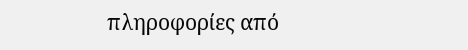πληροφορίες από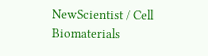NewScientist / Cell Biomaterials